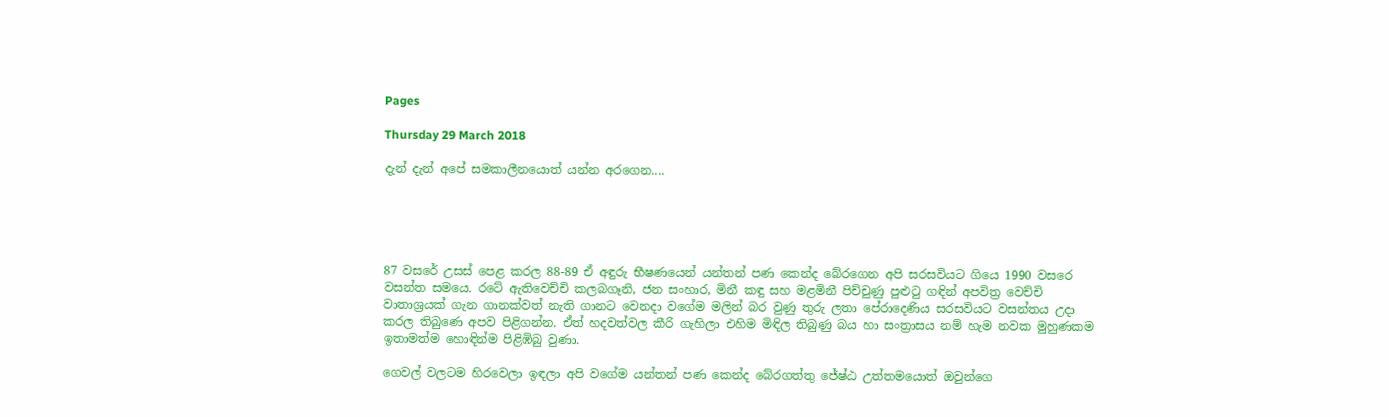Pages

Thursday 29 March 2018

දැන් දැන් අපේ සමකාලීනයොත් යන්න අරගෙන....





87 වසරේ උසස් පෙළ කරල 88-89 ඒ අඳුරු භීෂණයෙන් යන්තන් පණ කෙන්ද බේරගෙන අපි සරසවියට ගියෙ 1990 වසරෙ වසන්ත සමයෙ. රටේ ඇතිවෙච්චි කලබගෑනි, ජන සංහාර, මිනී කඳු සහ මළමිනී පිච්චුණු පුළුටු ගඳින් අපවිත්‍ර වෙච්චි වාතාශ්‍රයක් ගැන ගානක්වත් නැති ගානට වෙනදා වගේම මලින් බර වුණු තුරු ලතා පේරාදෙණිය සරසවියට වසන්තය උදා කරල තිබුණෙ අපව පිළිගන්න. ඒත් හදවත්වල කීරි ගැහිලා එහිම මිඳිල තිබුණු බය හා සංත්‍රාසය නම් හැම නවක මුහුණකම ඉතාමත්ම හොඳින්ම පිළිඹිබු වුණා.

ගෙවල් වලටම හිරවෙලා ඉඳලා අපි වගේම යන්තන් පණ කෙන්ද බේරගත්තු ජේෂ්ඨ උත්තමයොත් ඔවුන්ගෙ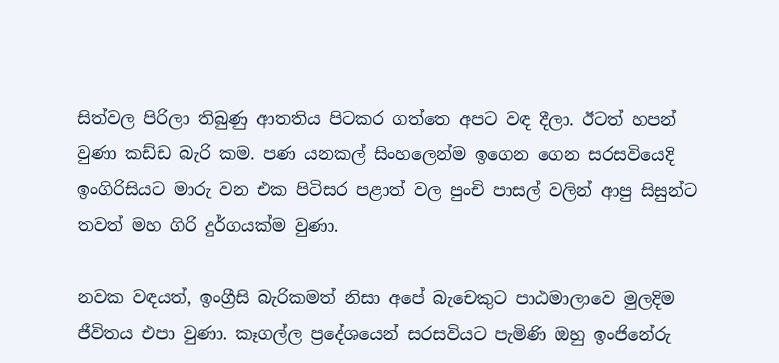සිත්වල පිරිලා තිබුණු ආතතිය පිටකර ගත්තෙ අපට වඳ දීලා. ඊටත් හපන් වුණා කඩ්ඩ බැරි කම. පණ යනකල් සිංහලෙන්ම ඉගෙන ගෙන සරසවියෙදි ඉංගිරිසියට මාරු වන එක පිටිසර පළාත් වල පුංචි පාසල් වලින් ආපු සිසුන්ට තවත් මහ ගිරි දුර්ගයක්ම වුණා.

නවක වඳයත්, ඉංග්‍රීසි බැරිකමත් නිසා අපේ බැචෙකුට පාඨමාලාවෙ මුලදිම ජීවිතය එපා වුණා. කෑගල්ල ප්‍රදේශයෙන් සරසවියට පැමිණි ඔහු ඉංජිනේරු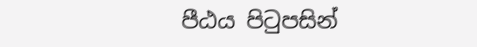පීඨය පිටුපසින්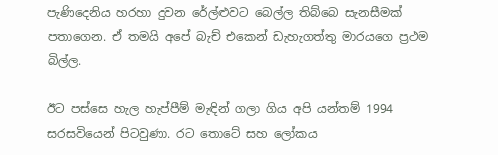පැණිදෙනිය හරහා දුවන රේල්ළුවට බෙල්ල තිබ්බෙ සැනසීමක් පතාගෙන. ඒ තමයි අපේ බැච් එකෙන් ඩැහැගත්තු මාරයගෙ ප්‍රථම බිල්ල.

ඊට පස්සෙ හැල හැප්පීම් මැඳින් ගලා ගිය අපි යන්තම් 1994 සරසවියෙන් පිටවුණා. රට තොටේ සහ ලෝකය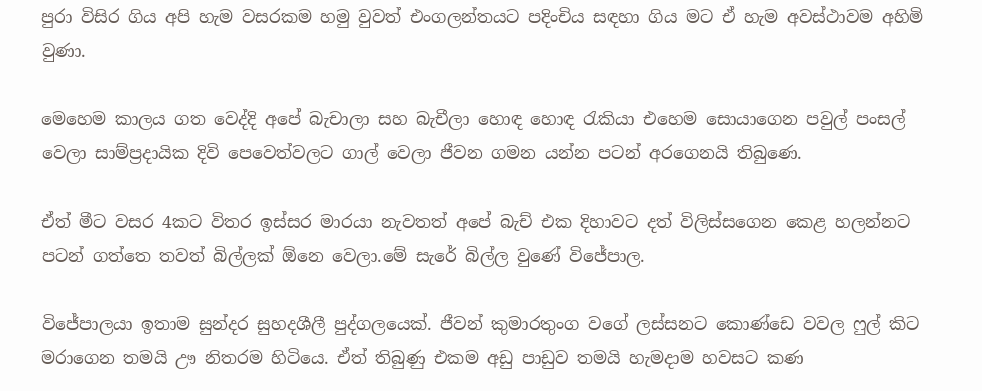පුරා විසිර ගිය අපි හැම වසරකම හමු වුවත් එංගලන්තයට පදිංචිය සඳහා ගිය මට ඒ හැම අවස්ථාවම අහිමි වුණා.

මෙහෙම කාලය ගත වෙද්දි අපේ බැචාලා සහ බැචීලා හොඳ හොඳ රැකියා එහෙම සොයාගෙන පවුල් පංසල් වෙලා සාම්ප්‍රදායික දිවි පෙවෙත්වලට ගාල් වෙලා ජීවන ගමන යන්න පටන් අරගෙනයි තිබුණෙ.

ඒත් මීට වසර 4කට විතර ඉස්සර මාරයා නැවතත් අපේ බැච් එක දිහාවට දත් විලිස්සගෙන කෙළ හලන්නට පටන් ගත්තෙ තවත් බිල්ලක් ඕනෙ වෙලා.මේ සැරේ බිල්ල වුණේ විජේපාල.

විජේපාලයා ඉතාම සුන්දර සුහදශීලී පුද්ගලයෙක්. ජීවන් කුමාරතුංග වගේ ලස්සනට කොණ්ඩෙ වවල ෆුල් කිට මරාගෙන තමයි ඌ නිතරම හිටියෙ. ඒත් තිබුණු එකම අඩු පාඩුව තමයි හැමදාම හවසට කණ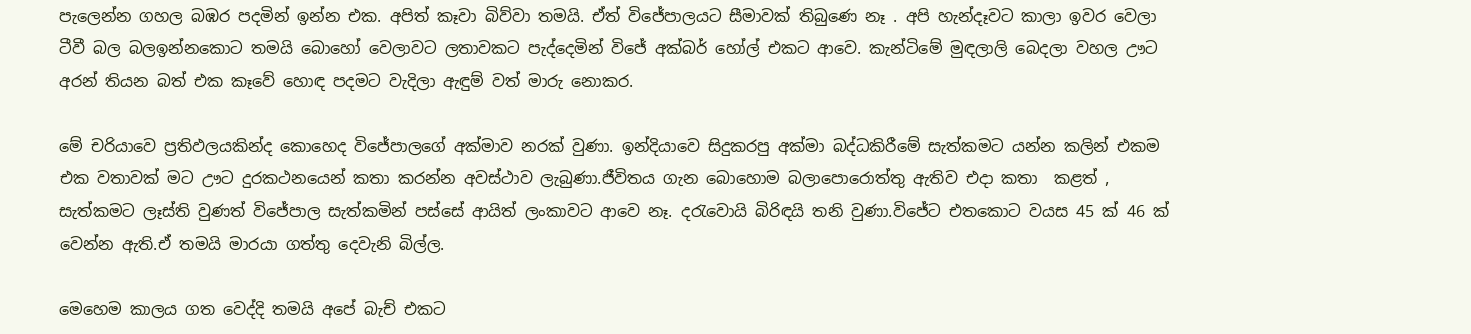පැලෙන්න ගහල බඹර පදමින් ඉන්න එක. අපිත් කෑවා බිව්වා තමයි. ඒත් විජේපාලයට සීමාවක් තිබුණෙ නෑ . අපි හැන්දෑවට කාලා ඉවර වෙලා ටීවී බල බලඉන්නකොට තමයි බොහෝ වෙලාවට ලතාවකට පැද්දෙමින් විජේ අක්බර් හෝල් එකට ආවෙ. කැන්ටිමේ මුඳලාලි බෙදලා වහල ඌට අරන් තියන බත් එක කෑවේ හොඳ පදමට වැදිලා ඇඳුම් වත් මාරු නොකර.

මේ චරියාවෙ ප්‍රතිඵලයකින්ද කොහෙද විජේපාලගේ අක්මාව නරක් වුණා. ඉන්දියාවෙ සිදුකරපු අක්මා බද්ධකිරීමේ සැත්කමට යන්න කලින් එකම එක වතාවක් මට ඌට දුරකථනයෙන් කතා කරන්න අවස්ථාව ලැබුණා.ජීවිතය ගැන බොහොම බලාපොරොත්තු ඇතිව එදා කතා  කළත් , සැත්කමට ලෑස්ති වුණත් විජේපාල සැත්කමින් පස්සේ ආයිත් ලංකාවට ආවෙ නෑ. දරැවොයි බිරිඳයි තනි වුණා.විජේට එතකොට වයස 45 ක් 46 ක් වෙන්න ඇති.ඒ තමයි මාරයා ගත්තු දෙවැනි බිල්ල.

මෙහෙම කාලය ගත වෙද්දි තමයි අපේ බැච් එකට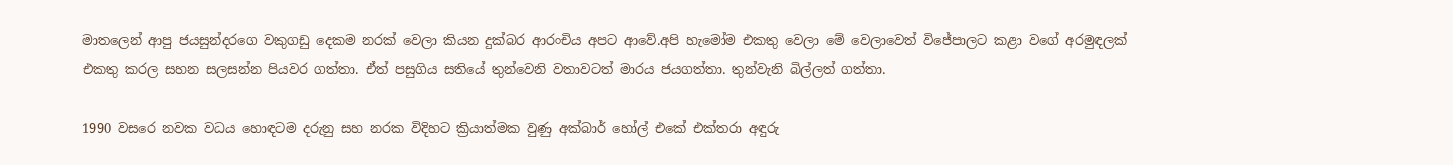මාතලෙන් ආපු ජයසුන්දරගෙ වකුගඩු දෙකම නරක් වෙලා කියන දුක්බර ආරංචිය අපට ආවේ.අපි හැමෝම එකතු වෙලා මේ වෙලාවෙත් විජේපාලට කළා වගේ අරමුඳලක් එකතු කරල සහන සලසන්න පියවර ගත්තා. ඒත් පසුගිය සතියේ තුන්වෙනි වතාවටත් මාරය ජයගත්තා. තුන්වැනි බිල්ලත් ගත්තා.

1990 වසරෙ නවක වධය හොඳටම දරුනු සහ නරක විදිහට ක්‍රියාත්මක වුණු අක්බාර් හෝල් එකේ එක්තරා අඳුරු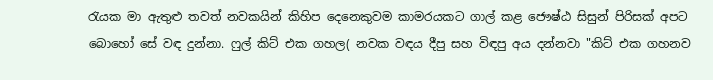රැයක මා ඇතුළු තවත් නවකයින් කිහිප දෙනෙකුවම කාමරයකට ගාල් කළ ජෞෂ්ඨ සිසුන් පිරිසක් අපට බොහෝ සේ වඳ දුන්නා. ෆුල් කිට් එක ගහල( නවක වඳය දීපු සහ විඳපු අය දන්නවා "කිට් එක ගහනව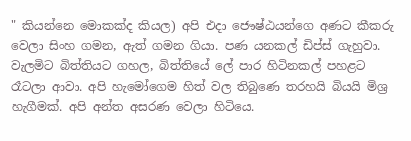" කියන්නෙ මොකක්ද කියල) අපි එදා ජෞෂ්ඨයන්ගෙ අණට කීකරු වෙලා සිංහ ගමන, ඇත් ගමන ගියා. පණ යනකල් ඩිප්ස් ගැහුවා. වැලමිට බිත්තියට ගහල, බිත්තියේ ලේ පාර හිටිනකල් පහළට රෑටලා ආවා. අපි හැමෝගෙම හිත් වල තිබුණෙ තරහයි බියයි මිශ්‍ර හැගීමක්. අපි අන්ත අසරණ වෙලා හිටියෙ.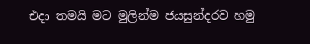එදා තමයි මට මුලින්ම ජයසුන්දරව හමු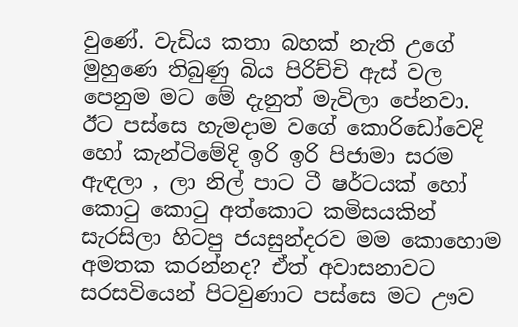වුණේ. වැඩිය කතා බහක් නැති උගේ මුහුණෙ තිබුණු බිය පිරිච්චි ඇස් වල පෙනුම මට මේ දැනුත් මැවිලා පේනවා. ඊට පස්සෙ හැමදාම වගේ කොරිඩෝවෙදි හෝ කැන්ටිමේදි ඉරි ඉරි පිජාමා සරම ඇඳලා , ලා නිල් පාට ටී ෂර්ටයක් හෝ කොටු කොටු අත්කොට කමිසයකින් සැරසිලා හිටපු ජයසුන්දරව මම කොහොම අමතක කරන්නද? ඒත් අවාසනාවට සරසවියෙන් පිටවුණාට පස්සෙ මට ඌව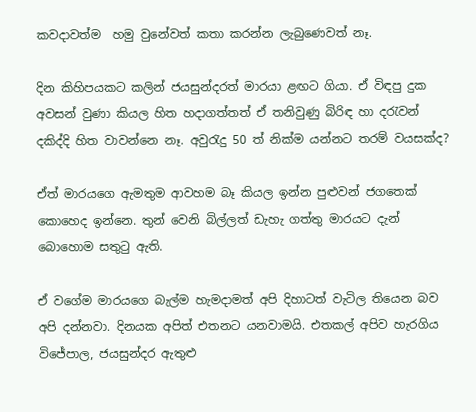කවදාවත්ම  හමු වුනේවත් කතා කරන්න ලැබුණෙවත් නෑ.

දින කිහිපයකට කලින් ජයසුන්දරත් මාරයා ළඟට ගියා. ඒ විඳපු දුක අවසන් වුණා කියල හිත හදාගත්තත් ඒ තනිවුණු බිරිඳ හා දරැවන් දකිද්දි හිත වාවන්නෙ නෑ. අවුරැදු 50 ත් නික්ම යන්නට තරම් වයසක්ද?

ඒත් මාරයගෙ ඇමතුම ආවහම බෑ කියල ඉන්න පුළුවන් ජගතෙක් කොහෙද ඉන්නෙ. තුන් වෙනි බිල්ලත් ඩැහැ ගත්තු මාරයට දැන් බොහොම සතුටු ඇති.

ඒ වගේම මාරයගෙ බැල්ම හැමදාමත් අපි දිහාටත් වැටිල තියෙන බව අපි දන්නවා. දිනයක අපිත් එතනට යනවාමයි. එතකල් අපිව හැරගිය විජේපාල, ජයසුන්දර ඇතුළු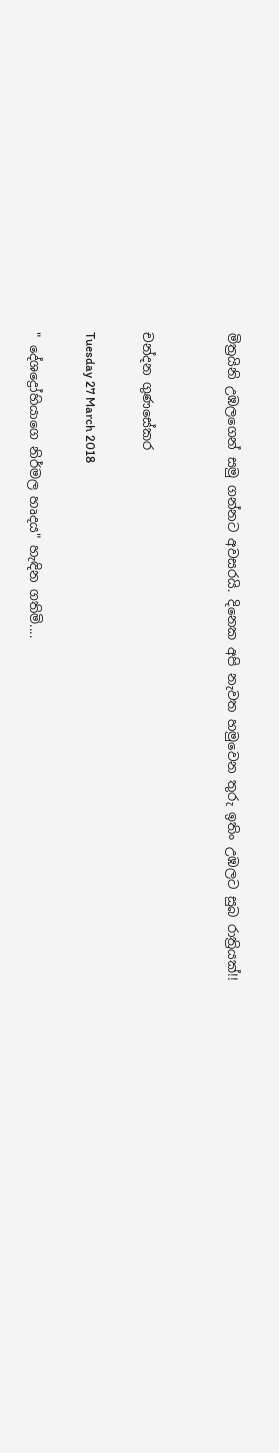මිත්‍රයිනි උඹලගෙන් සමු ගන්නට අවසරයි. දිනෙක අපි නැවත හමුවෙන තුරු ඉතිං උඹලට සුබ රාත්‍රියක්!!


චන්දන ගුණසේකර

Tuesday 27 March 2018

" දේශද්‍රෝහියාගෙ නිර්මල හෘදය" හැඳින ගතිමි....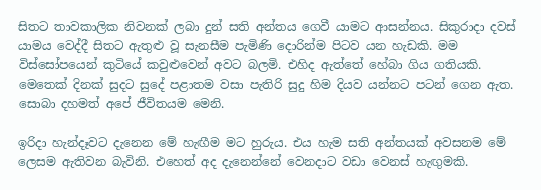සිතට තාවකාලික නිවනක් ලබා දුන් සති අන්තය ගෙවී යාමට ආසන්නය. සිකුරාදා දවස් යාමය වෙද්දී සිතට ඇතුළු වූ සැනසීම පැමිණි දොරින්ම පිටව යන හැඩකි. මම විස්සෝපයෙන් කුටියේ කවුළුවෙන් අවට බලමි. එහිද ඇත්තේ හේබා ගිය ගතියකි. මෙතෙක් දිනක් සුදට සුදේ පළාතම වසා පැතිරි සුදු හිම දියව යන්නට පටන් ගෙන ඇත. සොබා දහමත් අපේ ජීවිතයම මෙනි.

ඉරිදා හැන්දෑවට දැනෙන මේ හැඟීම මට හුරුය. එය හැම සති අන්තයක් අවසනම මේ ලෙසම ඇතිවන බැවිනි. එහෙත් අද දැනෙන්නේ වෙනදාට වඩා වෙනස් හැඟුමකි.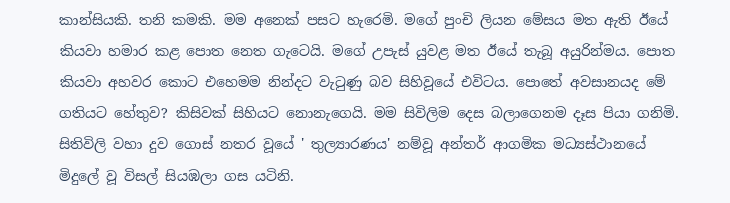කාන්සියකි. තනි කමකි. මම අනෙක් පසට හැරෙමි. මගේ පුංචි ලියන මේසය මත ඇති ඊයේ කියවා හමාර කළ පොත නෙත ගැටෙයි. මගේ උපැස් යුවළ මත ඊයේ තැබූ අයුරින්මය. පොත කියවා අහවර කොට එහෙමම නින්දට වැටුණු බව සිහිවූයේ එවිටය. පොතේ අවසානයද මේ ගතියට හේතුව? කිසිවක් සිහියට නොනැගෙයි. මම සිවිලිම දෙස බලාගෙනම දෑස පියා ගනිමි. සිතිවිලි වහා දුව ගොස් නතර වූයේ ' තුල්‍යාරණය' නම්වූ අන්තර් ආගමික මධ්‍යස්ථානයේ මිදුලේ වූ විසල් සියඹලා ගස යටිනි.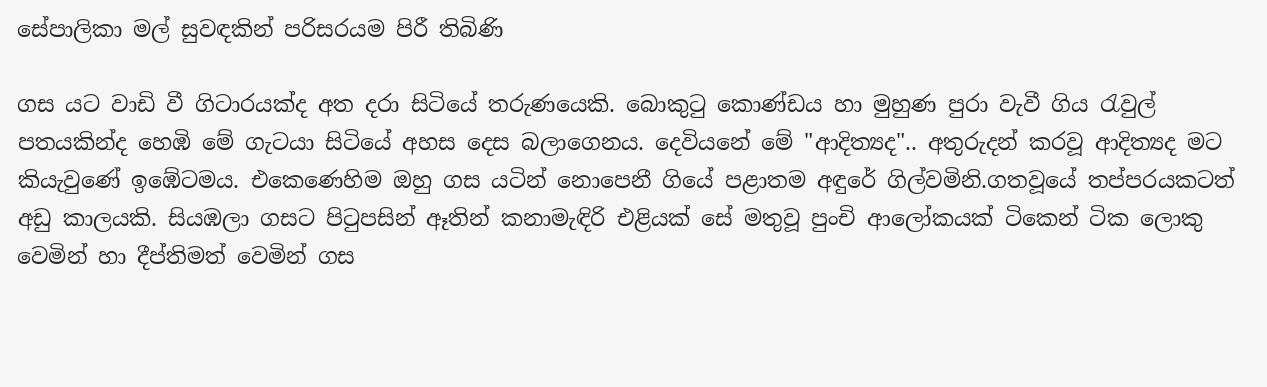සේපාලිකා මල් සුවඳකින් පරිසරයම පිරී තිබිණි

ගස යට වාඩි වී ගිටාරයක්ද අත දරා සිටියේ තරුණයෙකි. බොකුටු කොණ්ඩය හා මුහුණ පුරා වැවී ගිය රැවුල් පතයකින්ද හෙඹි මේ ගැටයා සිටියේ අහස දෙස බලාගෙනය. දෙවියනේ මේ "ආදිත්‍යද".. අතුරුදන් කරවූ ආදිත්‍යද මට කියැවුණේ ඉඹේටමය. එකෙණෙහිම ඔහු ගස යටින් නොපෙනී ගියේ පළාතම අඳුරේ ගිල්වමිනි.ගතවූයේ තප්පරයකටත් අඩු කාලයකි. සියඹලා ගසට පිටුපසින් ඈතින් කනාමැඳිරි එළියක් සේ මතුවූ පුංචි ආලෝකයක් ටිකෙන් ටික ලොකු වෙමින් හා දීප්තිමත් වෙමින් ගස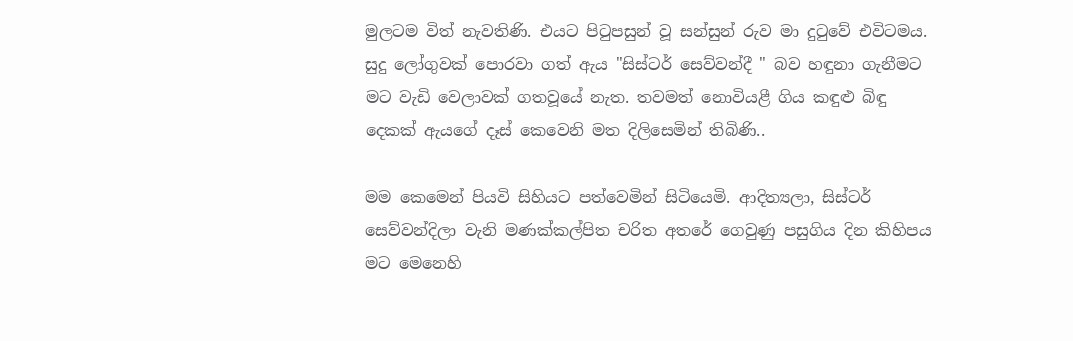මුලටම විත් නැවතිණි. එයට පිටුපසුන් වූ සන්සුන් රුව මා දුටුවේ එවිටමය. සුදු ලෝගුවක් පොරවා ගත් ඇය "සිස්ටර් සෙව්වන්දී " බව හඳුනා ගැනීමට මට වැඩි වෙලාවක් ගතවූයේ නැත. තවමත් නොවියළී ගිය කඳුළු බිඳු දෙකක් ඇයගේ දෑස් කෙවෙනි මත දිලිසෙමින් තිබිණි..

මම කෙමෙන් පියවි සිහියට පත්වෙමින්‍ සිටියෙමි. ආදිත්‍යලා, සිස්ටර් සෙව්වන්දිලා වැනි මණක්කල්පිත චරිත අතරේ ගෙවුණු පසුගිය දින කිහිපය මට මෙනෙහි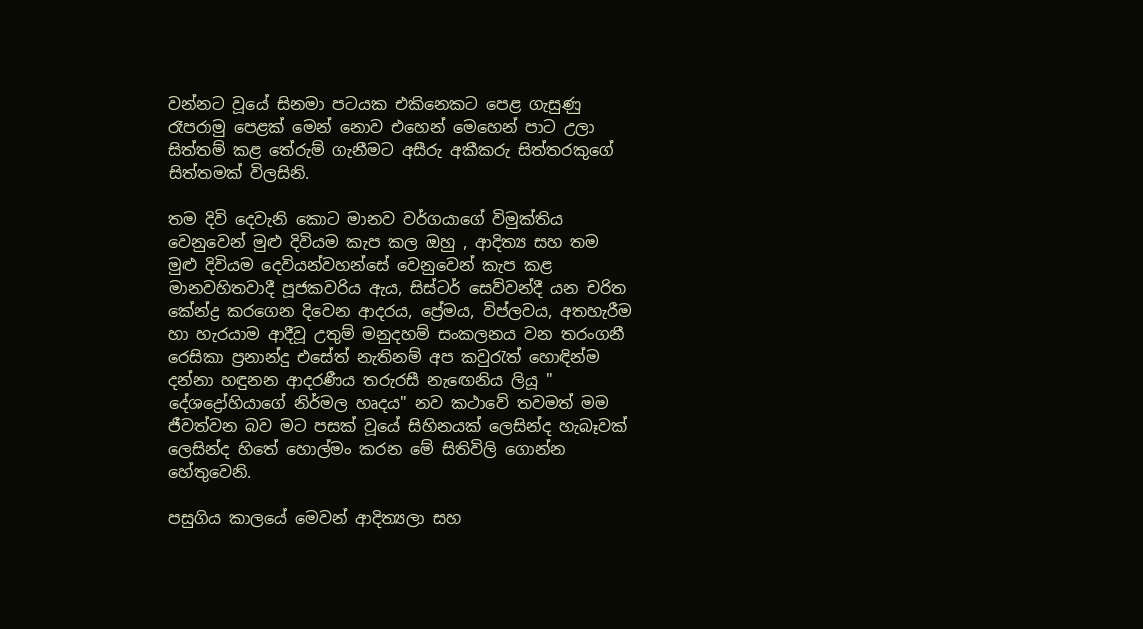වන්නට වූයේ සිනමා පටයක එකිනෙකට පෙළ ගැසුණු රෑපරාමු පෙළක් මෙන් නොව එහෙන් මෙහෙන් පාට උලා සිත්තම් කළ තේරුම් ගැනීමට අසීරු අකීකරු සිත්තරකුගේ සිත්තමක්‍ විලසිනි.

තම දිවි දෙවැනි කොට මානව වර්ගයාගේ විමුක්තිය වෙනුවෙන් මුළු දිවියම කැප කල ඔහු , ආදිත්‍ය සහ තම මුළු දිවියම දෙවියන්වහන්සේ වෙනුවෙන් කැප කළ මානවහිතවාදී පූජකවරිය ඇය, සිස්ටර් සෙව්වන්දී යන චරිත කේන්ද්‍ර කරගෙන දිවෙන ආදරය, ප්‍රේමය, විප්ලවය, අතහැරීම හා හැරයාම ආදීවූ උතුම් මනුදහම් සංකලනය වන තරංගනී රෙසිකා ප්‍රනාන්දු එසේත් නැතිනම් අප කවුරැත් හොඳින්ම දන්නා හඳුනන ආදරණීය තරුරසී නැඟෙනිය ලියූ " දේශද්‍රෝහියාගේ නිර්මල හෘදය" නව කථාවේ තවමත් මම ජීවත්වන බව මට පසක් වූයේ සිහිනයක් ලෙසින්ද හැබෑවක් ලෙසින්ද හිතේ හොල්මං කරන මේ සිතිවිලි ගොන්න හේතුවෙනි.

පසුගිය කාලයේ මෙවන් ආදිත්‍යලා සහ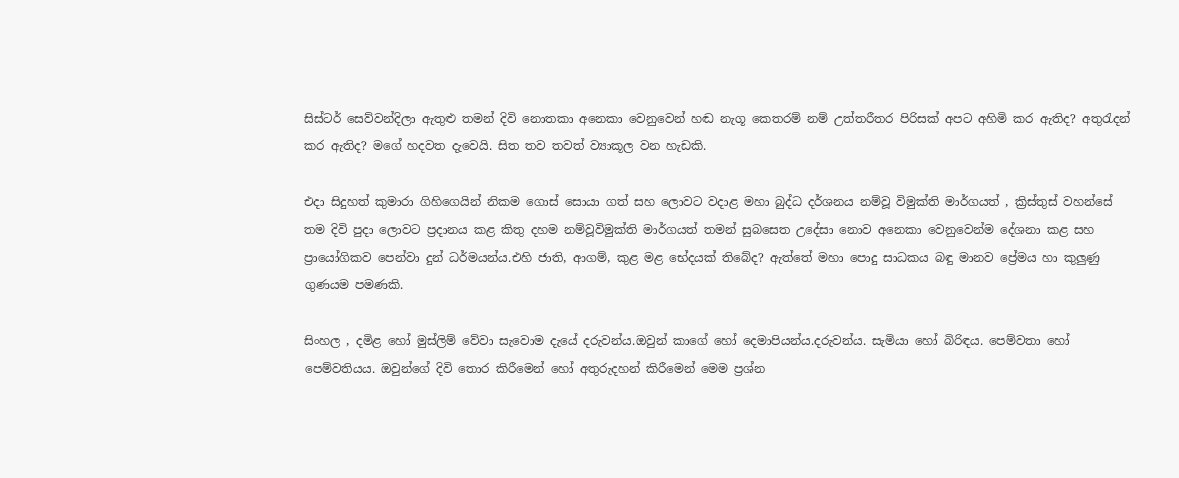සිස්ටර් සෙව්වන්දිලා ඇතුළු තමන් දිවි නොතකා අනෙකා වෙනුවෙන් හඬ නැගූ කෙතරම් නම් උත්තරීතර පිරිසක් අපට අහිමි කර ඇතිද? අතුරැදන් කර ඇතිද? මගේ හදවත දැවෙයි. සිත තව තවත් ව්‍යාකූල වන හැඩකි.

එදා සිදුහත් කුමාරා ගිහිගෙයින් නිකම ගොස් සොයා ගත් සහ ලොවට වදාළ මහා බුද්ධ දර්ශනය නම්වූ විමුක්ති මාර්ගයත් , ක්‍රිස්තුස් වහන්සේ තම දිවි පුදා ලොවට ප්‍රදානය කළ කිතු දහම නම්වූවිමුක්ති මාර්ගයත් තමන් සුබසෙත උදේසා නොව අනෙකා වෙනුවෙන්ම දේශනා කළ සහ ප්‍රායෝගිකව පෙන්වා දුන් ධර්මයන්ය.එහි ජාති, ආගම්, කුළ මළ භේදයක් තිබේද? ඇත්තේ මහා පොදු සාධකය බඳු මානව ප්‍රේමය හා කුලුණු ගුණයම පමණකි.

සිංහල , දමිළ හෝ මුස්ලිම් වේවා සැවොම දැයේ දරුවන්ය.ඔවුන් කාගේ හෝ දෙමාපියන්ය.දරුවන්ය. සැමියා හෝ බිරිඳය. පෙම්වතා හෝ පෙම්වතියය. ඔවුන්ගේ දිවි තොර කිරීමෙන් හෝ අතුරුදහන් කිරීමෙන් මෙම ප්‍රශ්න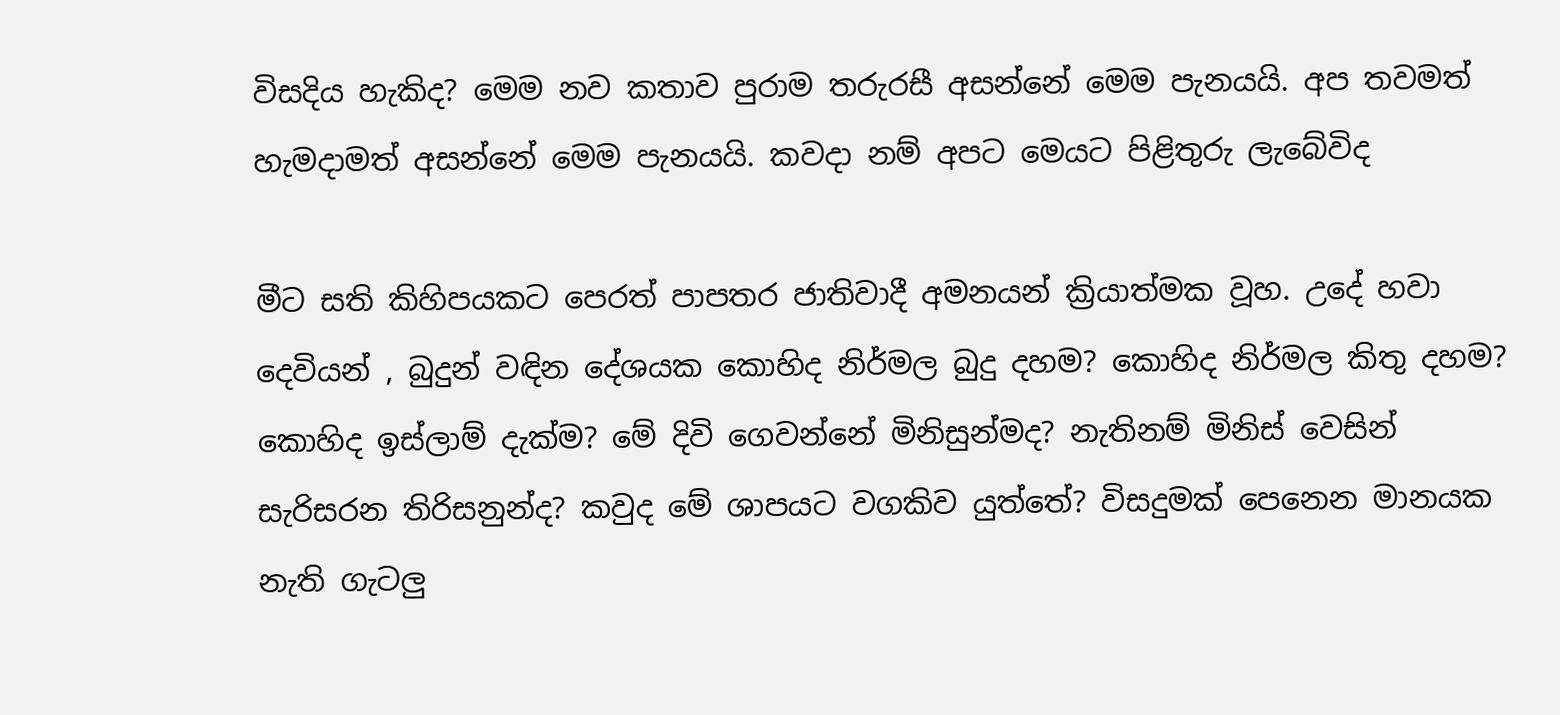විසදිය හැකිද? මෙම නව කතාව පුරාම තරුරසී අසන්නේ මෙම පැනයයි. අප තවමත් හැමදාමත් අසන්නේ මෙම පැනයයි. කවදා නම් අපට මෙයට පිළිතුරු ලැබේවිද

මීට සති කිහිපයකට පෙරත් පාපතර ජාතිවාදී අමනයන්‍ ක්‍රියාත්මක වූහ. උදේ හවා දෙවියන් , බුදුන් වඳින දේශයක කොහිද නිර්මල බුදු දහම? කොහිද නිර්මල කිතු දහම? කොහිද ඉස්ලාම් දැක්ම? මේ දිවි ගෙවන්නේ මිනිසුන්මද? නැතිනම් මිනිස් වෙසින් සැරිසරන තිරිසනුන්ද? කවුද මේ ශාපයට වගකිව යුත්තේ? විසදුමක් පෙනෙන මානයක නැති ගැටලු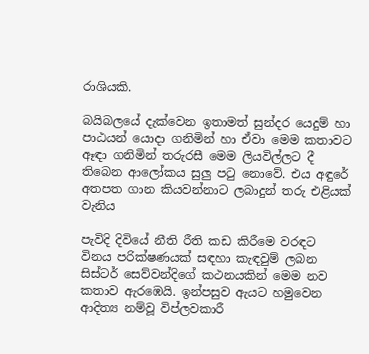රාශියකි.

බයිබලයේ දැක්වෙන ඉතාමත් සුන්දර යෙදුම් හා පාඨයන් යොදා ගනිමින් හා ඒවා මෙම කතාවට ඈඳා ගනිමින් තරුරසී මෙම ලියවිල්ලට දී තිබෙන ආලෝකය සුලු පටු නොවේ. එය අඳුරේ අතපත ගාන කියවන්නාට ලබාදුන් තරු එළියක් වැනිය

පැවිදි දිවියේ නීති රීති කඩ කිරීමෙ වරඳට විනය පරික්ෂණයක් සඳහා කැඳවුම් ලබන සිස්ටර් සෙව්වන්දිගේ කථනයකින් මෙම නව කතාව ඇරඹෙයි. ඉන්පසුව ඇයට හමුවෙන ආදිත්‍ය නම්වූ විප්ලවකාරී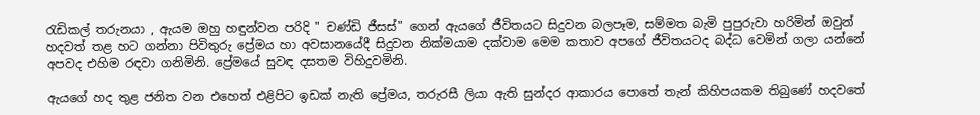රැඩිකල් තරුනයා , ඇයම ඔහු හඳුන්වන පරිදි " චණ්ඩි ජීසස්" ගෙන් ඇයගේ ජීවිතයට සිදුවන බලපෑම, සම්මත බැමි පුපුරුවා හරිමින් ඔවුන් හදවත් තළ හට ගන්නා පිවිතුරු ප්‍රේමය හා අවසානයේදී සිදුවන නික්මයාම දක්වාම මෙම කතාව අපගේ ජීවිතයටද බද්ධ වෙමින් ගලා යන්නේ අපවද එහිම රඳවා ගනිමිනි. ප්‍රේමයේ සුවඳ දසතම විහිදුවමිනි.

ඇයගේ හද තුළ ජනිත වන එහෙත් එළිපිට ඉඩක් නැති ප්‍රේමය, තරුරසී ලියා ඇති සුන්දර ආකාරය පොතේ තැන් කිහිපයකම තිබුණේ හදවතේ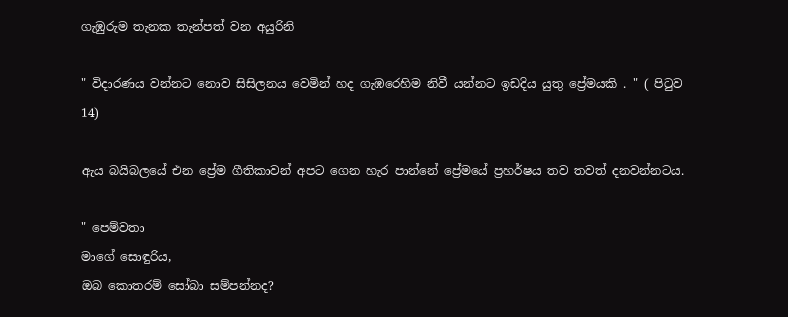ගැඹුරුම තැනක තැන්පත් වන අයුරිනි

" විදාරණය වන්නට නොව සිසිලනය වෙමින් හද ගැඹරෙහිම නිවී යන්නට ඉඩදිය යුතු ප්‍රේමයකි . " ( පිටුව 14)

ඇය බයිබලයේ එන ප්‍රේම ගීතිකාවන් අපට ගෙන හැර පාන්නේ ප්‍රේමයේ ප්‍රහර්ෂය තව තවත් දනවන්නටය.

" පෙම්වතා
මාගේ සොඳුරිය,
ඔබ කොතරම් සෝබා සම්පන්නද?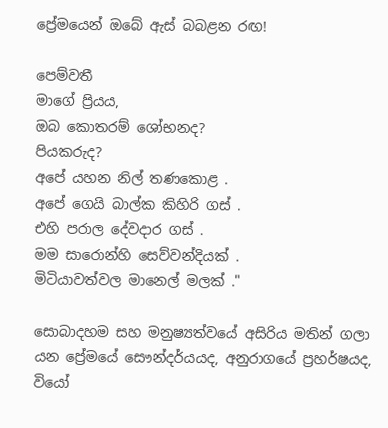ප්‍රේමයෙන් ඔබේ ඇස් බබළන රඟ!

පෙම්වතී
මාගේ ප්‍රියය,
ඔබ කොතරම් ශෝභනද?
පියකරුද?
අපේ යහන නිල් තණකොළ .
අපේ ගෙයි බාල්ක කිහිරි ගස් .
එහි පරාල දේවදාර ගස් .
මම සාරොන්හි සෙව්වන්දියක් .
මිටියාවත්වල මානෙල් මලක් ."

සොබාදහම සහ මනුෂ්‍යත්වයේ අසිරිය මතින් ගලා යන ප්‍රේමයේ සෞන්දර්යයද, අනුරාගයේ ප්‍රහර්ෂයද, වියෝ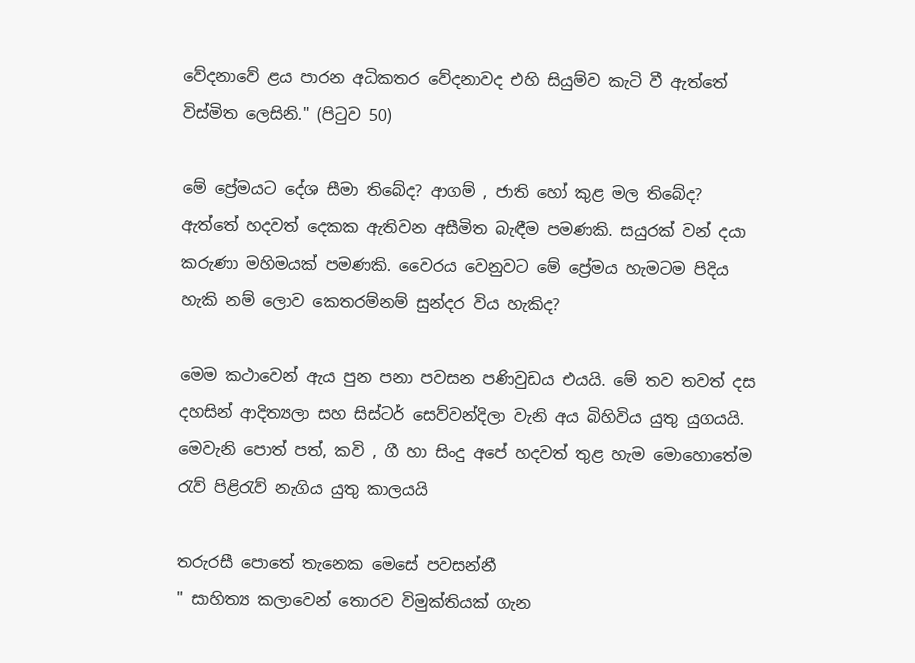වේදනාවේ ළය පාරන අධිකතර වේදනාවද එහි සියුම්ව කැටි වී ඇත්තේ විස්මිත ලෙසිනි." (පිටුව 50)

මේ ප්‍රේමයට දේශ සීමා තිබේද? ආගම් , ජාති හෝ කුළ මල තිබේද? ඇත්තේ හදවත් දෙකක ඇතිවන අසීමිත බැඳීම පමණකි. සයුරක් වන් දයා කරුණා මහිමයක් පමණකි. වෛරය වෙනුවට මේ ප්‍රේමය හැමටම පිදිය හැකි නම් ලොව කෙතරම්නම් සුන්දර විය හැකිද?

මෙම කථාවෙන් ඇය පුන පනා පවසන පණිවුඩය එයයි. මේ තව තවත් දස දහසින් ආදිත්‍යලා සහ සිස්ටර් සෙව්වන්දිලා වැනි අය බිහිවිය යුතු යුගයයි. මෙවැනි පොත් පත්, කවි , ගී හා සිංදු අපේ හදවත් තුළ හැම මොහොතේම රැව් පිළිරැව් නැගිය යුතු කාලයයි

තරුරසී පොතේ තැනෙක මෙසේ පවසන්නී
" සාහිත්‍ය කලාවෙන් තොරව විමුක්තියක් ගැන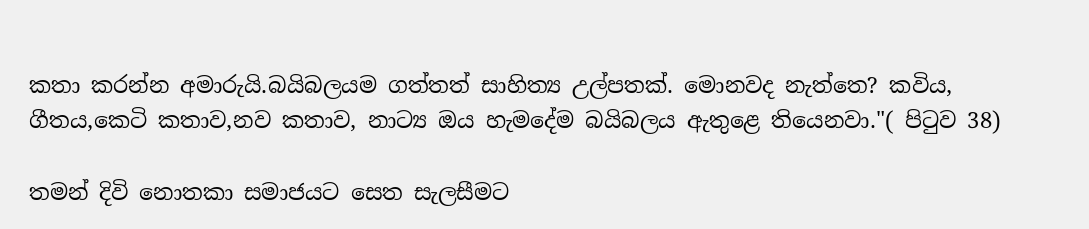කතා කරන්න අමාරුයි.බයිබලයම ගත්තත් සාහිත්‍ය උල්පතක්. මොනවද නැත්තෙ? කවිය, ගීතය,කෙටි කතාව,නව කතාව, නාට්‍ය ඔය හැමදේම බයිබලය ඇතුළෙ තියෙනවා."( පිටුව 38)

තමන් දිවි නොතකා සමාජයට සෙත සැලසීමට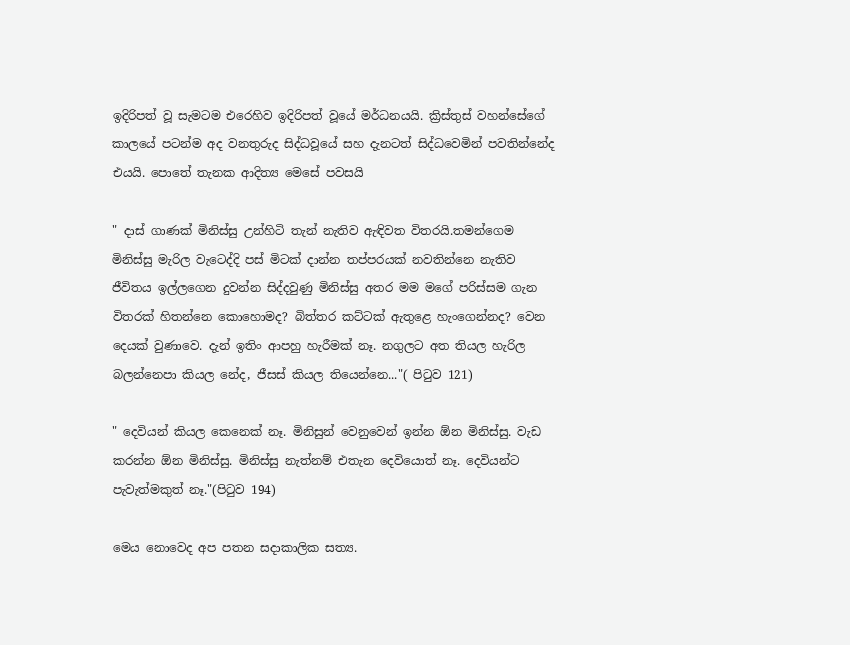ඉදිරිපත් වූ සැමටම එරෙහිව ඉදිරිපත් වූයේ මර්ධනයයි. ක්‍රිස්තුස් වහන්සේගේ කාලයේ පටන්ම අද වනතුරුද සිද්ධවූයේ සහ දැනටත් සිද්ධවෙමින් පවතින්නේද එයයි. පොතේ තැනක ආදිත්‍ය මෙසේ පවසයි

" දාස් ගාණක් මිනිස්සු උන්හිටි තැන් නැතිව ඇඳිවත විතරයි.තමන්ගෙම මිනිස්සු මැරිල වැටෙද්දි පස් මිටක් දාන්න තප්පරයක් නවතින්නෙ නැතිව ජීවිතය ඉල්ලගෙන දුවන්න සිද්දවුණු මිනිස්සු අතර මම මගේ පරිස්සම ගැන විතරක් හිතන්නෙ කොහොමද? බිත්තර කට්ටක් ඇතුළෙ හැංගෙන්නද? වෙන දෙයක් වුණාවෙ. දැන් ඉතිං ආපහු හැරීමක් නෑ. නගුලට අත තියල හැරිල බලන්නෙපා කියල නේද, ජීසස් කියල තියෙන්නෙ..."( පිටුව 121)

" දෙවියන් කියල කෙනෙක් නෑ. මිනිසුන් වෙනුවෙන් ඉන්න ඕන මිනිස්සු. වැඩ කරන්න ඕන මිනිස්සු. මිනිස්සු නැත්නම් එතැන දෙවියොත් නෑ. දෙවියන්ට පැවැත්මකුත් නෑ."(පිටුව 194)

මෙය නොවෙද අප පතන සදාකාලික සත්‍ය.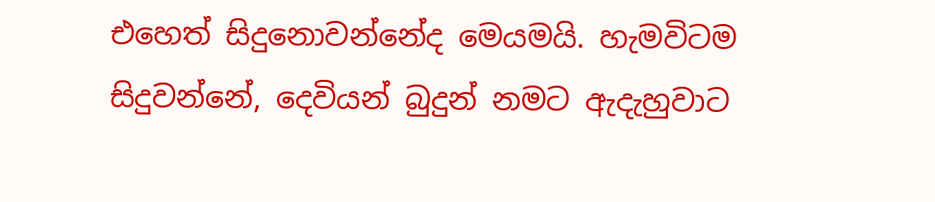එහෙත් සිදුනොවන්නේද මෙයමයි. හැමවිටම සිදුවන්නේ, දෙවියන් බුදුන් නමට ඇදැහුවාට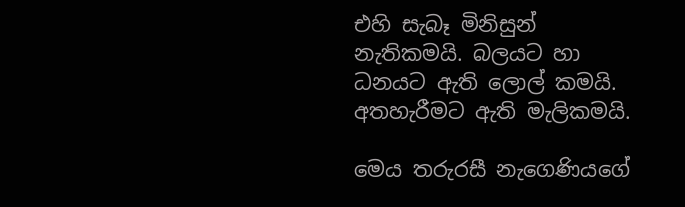එහි සැබෑ මිනිසුන් නැතිකමයි. බලයට හා ධනයට ඇති ලොල් කමයි. අතහැරීමට ඇති මැලිකමයි.

මෙය තරුරසී නැගෙණියගේ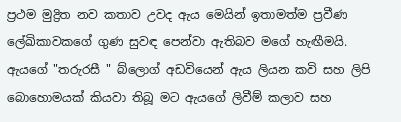ප්‍රථම මුද්‍රිත නව කතාව උවද ඇය මෙයින් ඉතාමත්ම ප්‍රවීණ ලේඛිකාවකගේ ගුණ සුවඳ පෙන්වා ඇතිබව මගේ හැඟීමයි. ඇයගේ "තරුරසී " බ්ලොග් අඩවියෙන් ඇය ලියන කවි සහ ලිපි බොහොමයක් කියවා තිබූ මට ඇයගේ ලිවීම් කලාව සහ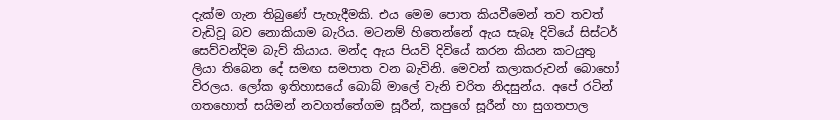දැක්ම ගැන තිබුණේ පැහැදීමකි. එය මෙම පොත කියවීමෙන් තව තවත් වැඩිවූ බව නොකියාම බැරිය. මටනම් හිතෙන්නේ ඇය සැබෑ දිවියේ සිස්ටර් සෙව්වන්දිම බැව් කියාය. මන්ද ඇය පියවි දිවියේ කරන කියන කටයුතු ලියා තිබෙන දේ සමඟ සමපාත වන බැවිනි. මෙවන් කලාකරුවන් බොහෝ විරලය. ලෝක ඉතිහාසයේ බොබ් මාලේ වැනි චරිත නිදසුන්ය. අපේ රටින් ගතහොත් සයිමන් නවගත්තේගම සූරීන්, කපුගේ සූරීන් හා සුගතපාල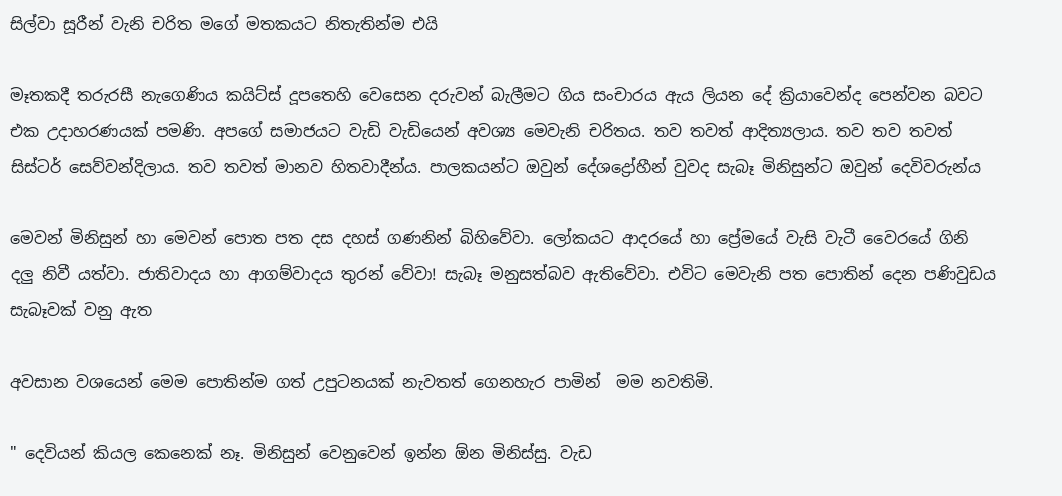සිල්වා සූරීන් වැනි චරිත මගේ මතකයට නිතැතින්ම එයි

මෑතකදී තරුරසී නැගෙණිය කයිට්ස් දූපතෙහි වෙසෙන දරුවන් බැලීමට ගිය සංචාරය ඇය ලියන දේ ක්‍රියාවෙන්ද පෙන්වන බවට එක උදාහරණයක් පමණි. අපගේ සමාජයට වැඩි වැඩියෙන් අවශ්‍ය මෙවැනි චරිතය. තව තවත් ආදිත්‍යලාය. තව තව තවත් සිස්ටර් සෙව්වන්දිලාය. තව තවත් මානව හිතවාදීන්ය. පාලකයන්ට ඔවුන් දේශද්‍රෝහීන් වුවද සැබෑ මිනිසුන්ට ඔවුන් දෙවිවරුන්ය

මෙවන් මිනිසුන් හා මෙවන් පොත පත දස දහස් ගණනින් බිහිවේවා. ලෝකයට ආදරයේ හා ප්‍රේමයේ වැසි වැටී වෛරයේ ගිනි දලු නිවී යත්වා. ජාතිවාදය හා ආගම්වාදය තුරන් වේවා! සැබෑ මනුසත්බව ඇතිවේවා. එවිට මෙවැනි පත පොතින් දෙන පණිවුඩය සැබෑවක් වනු ඇත

අවසාන වශයෙන් මෙම පොතින්ම ගත් උපුටනයක් නැවතත් ගෙනහැර පාමින්  මම නවතිමි.

" දෙවියන් කියල කෙනෙක් නෑ. මිනිසුන් වෙනුවෙන් ඉන්න ඕන මිනිස්සු. වැඩ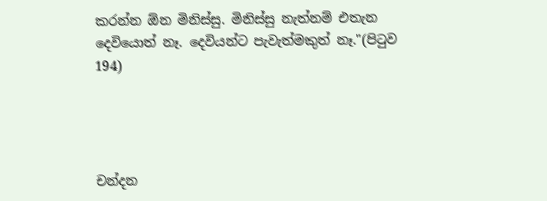කරන්න ඕන මිනිස්සු. මිනිස්සු නැත්නම් එතැන දෙවියොත් නෑ. දෙවියන්ට පැවැත්මකුත් නෑ."(පිටුව 194)




චන්දන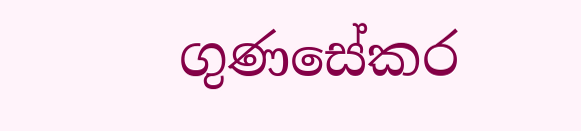ගුණසේකර